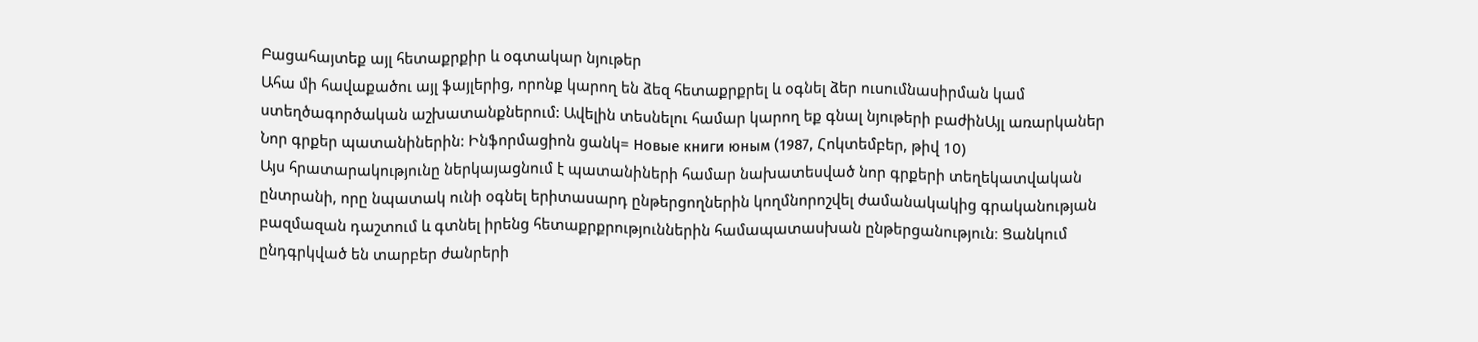Բացահայտեք այլ հետաքրքիր և օգտակար նյութեր
Ահա մի հավաքածու այլ ֆայլերից, որոնք կարող են ձեզ հետաքրքրել և օգնել ձեր ուսումնասիրման կամ ստեղծագործական աշխատանքներում: Ավելին տեսնելու համար կարող եք գնալ նյութերի բաժինԱյլ առարկաներ
Նոր գրքեր պատանիներին: Ինֆորմացիոն ցանկ= Новые книги юным (1987, Հոկտեմբեր, թիվ 10)
Այս հրատարակությունը ներկայացնում է պատանիների համար նախատեսված նոր գրքերի տեղեկատվական ընտրանի, որը նպատակ ունի օգնել երիտասարդ ընթերցողներին կողմնորոշվել ժամանակակից գրականության բազմազան դաշտում և գտնել իրենց հետաքրքրություններին համապատասխան ընթերցանություն։ Ցանկում ընդգրկված են տարբեր ժանրերի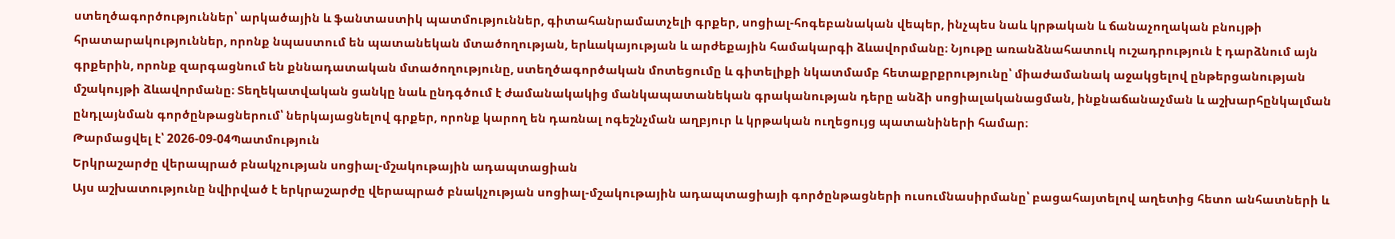ստեղծագործություններ՝ արկածային և ֆանտաստիկ պատմություններ, գիտահանրամատչելի գրքեր, սոցիալ-հոգեբանական վեպեր, ինչպես նաև կրթական և ճանաչողական բնույթի հրատարակություններ, որոնք նպաստում են պատանեկան մտածողության, երևակայության և արժեքային համակարգի ձևավորմանը։ Նյութը առանձնահատուկ ուշադրություն է դարձնում այն գրքերին, որոնք զարգացնում են քննադատական մտածողությունը, ստեղծագործական մոտեցումը և գիտելիքի նկատմամբ հետաքրքրությունը՝ միաժամանակ աջակցելով ընթերցանության մշակույթի ձևավորմանը։ Տեղեկատվական ցանկը նաև ընդգծում է ժամանակակից մանկապատանեկան գրականության դերը անձի սոցիալականացման, ինքնաճանաչման և աշխարհընկալման ընդլայնման գործընթացներում՝ ներկայացնելով գրքեր, որոնք կարող են դառնալ ոգեշնչման աղբյուր և կրթական ուղեցույց պատանիների համար։
Թարմացվել է՝ 2026-09-04Պատմություն
Երկրաշարժը վերապրած բնակչության սոցիալ-մշակութային ադապտացիան
Այս աշխատությունը նվիրված է երկրաշարժը վերապրած բնակչության սոցիալ-մշակութային ադապտացիայի գործընթացների ուսումնասիրմանը՝ բացահայտելով աղետից հետո անհատների և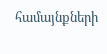համայնքների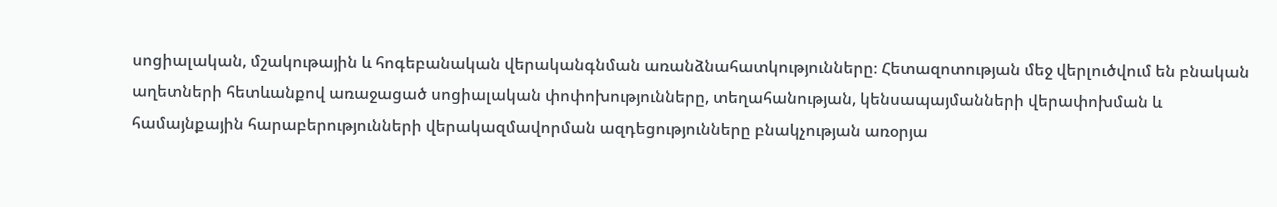սոցիալական, մշակութային և հոգեբանական վերականգնման առանձնահատկությունները։ Հետազոտության մեջ վերլուծվում են բնական աղետների հետևանքով առաջացած սոցիալական փոփոխությունները, տեղահանության, կենսապայմանների վերափոխման և համայնքային հարաբերությունների վերակազմավորման ազդեցությունները բնակչության առօրյա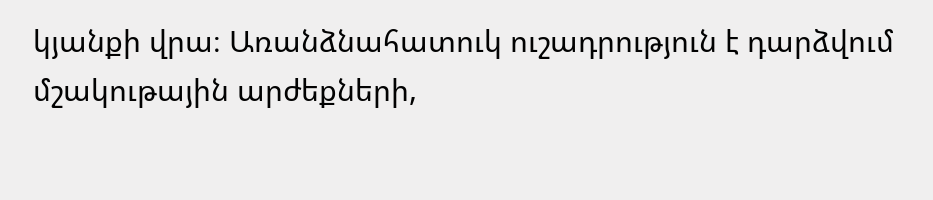կյանքի վրա։ Առանձնահատուկ ուշադրություն է դարձվում մշակութային արժեքների,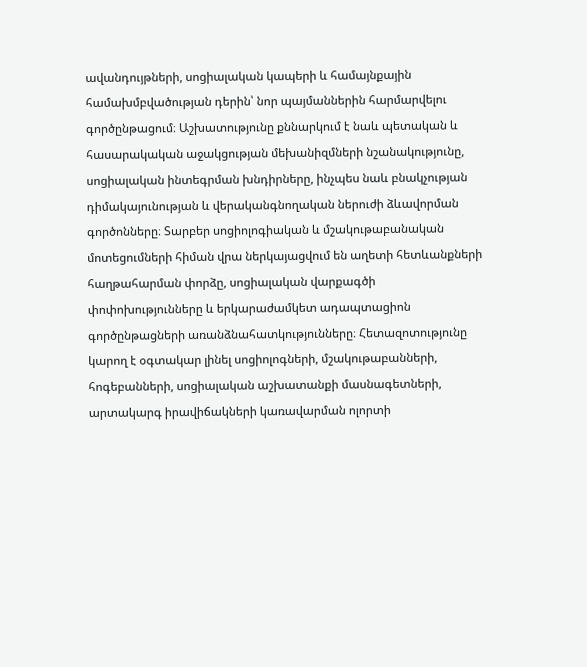ավանդույթների, սոցիալական կապերի և համայնքային համախմբվածության դերին՝ նոր պայմաններին հարմարվելու գործընթացում։ Աշխատությունը քննարկում է նաև պետական և հասարակական աջակցության մեխանիզմների նշանակությունը, սոցիալական ինտեգրման խնդիրները, ինչպես նաև բնակչության դիմակայունության և վերականգնողական ներուժի ձևավորման գործոնները։ Տարբեր սոցիոլոգիական և մշակութաբանական մոտեցումների հիման վրա ներկայացվում են աղետի հետևանքների հաղթահարման փորձը, սոցիալական վարքագծի փոփոխությունները և երկարաժամկետ ադապտացիոն գործընթացների առանձնահատկությունները։ Հետազոտությունը կարող է օգտակար լինել սոցիոլոգների, մշակութաբանների, հոգեբանների, սոցիալական աշխատանքի մասնագետների, արտակարգ իրավիճակների կառավարման ոլորտի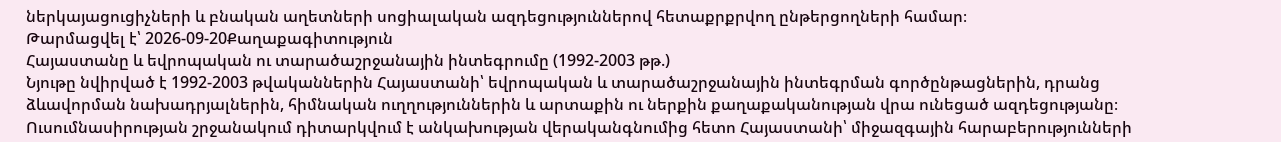ներկայացուցիչների և բնական աղետների սոցիալական ազդեցություններով հետաքրքրվող ընթերցողների համար։
Թարմացվել է՝ 2026-09-20Քաղաքագիտություն
Հայաստանը և եվրոպական ու տարածաշրջանային ինտեգրումը (1992-2003 թթ.)
Նյութը նվիրված է 1992-2003 թվականներին Հայաստանի՝ եվրոպական և տարածաշրջանային ինտեգրման գործընթացներին, դրանց ձևավորման նախադրյալներին, հիմնական ուղղություններին և արտաքին ու ներքին քաղաքականության վրա ունեցած ազդեցությանը։ Ուսումնասիրության շրջանակում դիտարկվում է անկախության վերականգնումից հետո Հայաստանի՝ միջազգային հարաբերությունների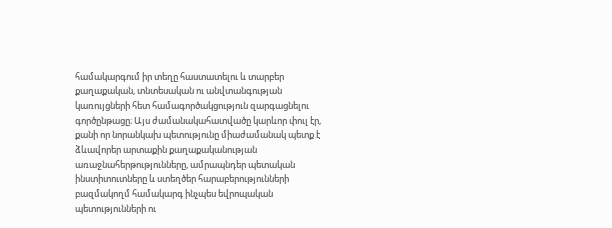համակարգում իր տեղը հաստատելու և տարբեր քաղաքական, տնտեսական ու անվտանգության կառույցների հետ համագործակցություն զարգացնելու գործընթացը։ Այս ժամանակահատվածը կարևոր փուլ էր, քանի որ նորանկախ պետությունը միաժամանակ պետք է ձևավորեր արտաքին քաղաքականության առաջնահերթությունները, ամրապնդեր պետական ինստիտուտները և ստեղծեր հարաբերությունների բազմակողմ համակարգ ինչպես եվրոպական պետությունների ու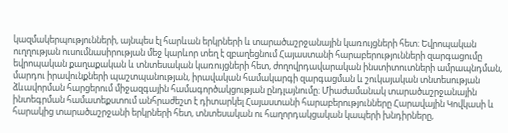կազմակերպությունների, այնպես էլ հարևան երկրների և տարածաշրջանային կառույցների հետ։ Եվրոպական ուղղության ուսումնասիրության մեջ կարևոր տեղ է զբաղեցնում Հայաստանի հարաբերությունների զարգացումը եվրոպական քաղաքական և տնտեսական կառույցների հետ, ժողովրդավարական ինստիտուտների ամրապնդման, մարդու իրավունքների պաշտպանության, իրավական համակարգի զարգացման և շուկայական տնտեսության ձևավորման հարցերում միջազգային համագործակցության ընդլայնումը։ Միաժամանակ տարածաշրջանային ինտեգրման համատեքստում անհրաժեշտ է դիտարկել Հայաստանի հարաբերությունները Հարավային Կովկասի և հարակից տարածաշրջանի երկրների հետ, տնտեսական ու հաղորդակցական կապերի խնդիրները,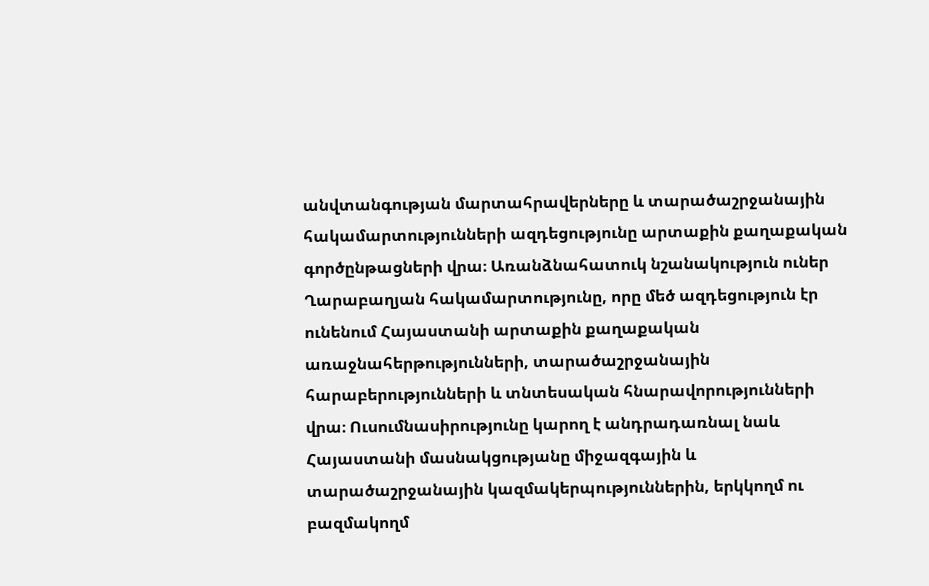անվտանգության մարտահրավերները և տարածաշրջանային հակամարտությունների ազդեցությունը արտաքին քաղաքական գործընթացների վրա։ Առանձնահատուկ նշանակություն ուներ Ղարաբաղյան հակամարտությունը, որը մեծ ազդեցություն էր ունենում Հայաստանի արտաքին քաղաքական առաջնահերթությունների, տարածաշրջանային հարաբերությունների և տնտեսական հնարավորությունների վրա։ Ուսումնասիրությունը կարող է անդրադառնալ նաև Հայաստանի մասնակցությանը միջազգային և տարածաշրջանային կազմակերպություններին, երկկողմ ու բազմակողմ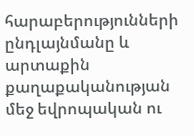հարաբերությունների ընդլայնմանը և արտաքին քաղաքականության մեջ եվրոպական ու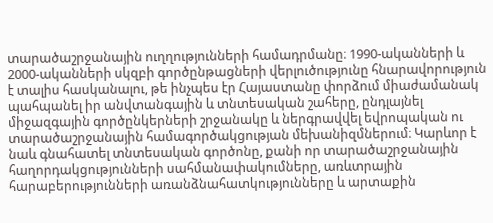տարածաշրջանային ուղղությունների համադրմանը։ 1990-ականների և 2000-ականների սկզբի գործընթացների վերլուծությունը հնարավորություն է տալիս հասկանալու, թե ինչպես էր Հայաստանը փորձում միաժամանակ պահպանել իր անվտանգային և տնտեսական շահերը, ընդլայնել միջազգային գործընկերների շրջանակը և ներգրավվել եվրոպական ու տարածաշրջանային համագործակցության մեխանիզմներում։ Կարևոր է նաև գնահատել տնտեսական գործոնը, քանի որ տարածաշրջանային հաղորդակցությունների սահմանափակումները, առևտրային հարաբերությունների առանձնահատկությունները և արտաքին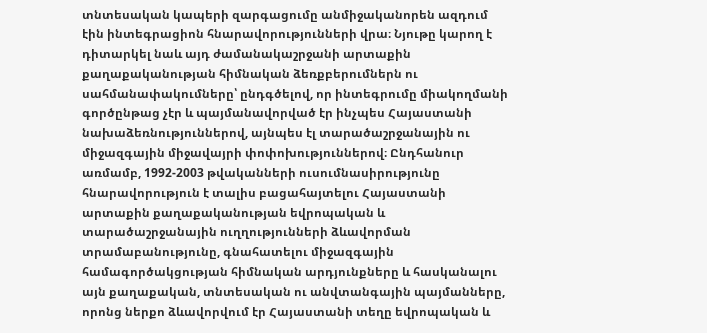տնտեսական կապերի զարգացումը անմիջականորեն ազդում էին ինտեգրացիոն հնարավորությունների վրա։ Նյութը կարող է դիտարկել նաև այդ ժամանակաշրջանի արտաքին քաղաքականության հիմնական ձեռքբերումներն ու սահմանափակումները՝ ընդգծելով, որ ինտեգրումը միակողմանի գործընթաց չէր և պայմանավորված էր ինչպես Հայաստանի նախաձեռնություններով, այնպես էլ տարածաշրջանային ու միջազգային միջավայրի փոփոխություններով։ Ընդհանուր առմամբ, 1992-2003 թվականների ուսումնասիրությունը հնարավորություն է տալիս բացահայտելու Հայաստանի արտաքին քաղաքականության եվրոպական և տարածաշրջանային ուղղությունների ձևավորման տրամաբանությունը, գնահատելու միջազգային համագործակցության հիմնական արդյունքները և հասկանալու այն քաղաքական, տնտեսական ու անվտանգային պայմանները, որոնց ներքո ձևավորվում էր Հայաստանի տեղը եվրոպական և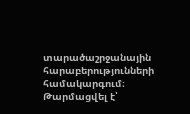տարածաշրջանային հարաբերությունների համակարգում։
Թարմացվել է՝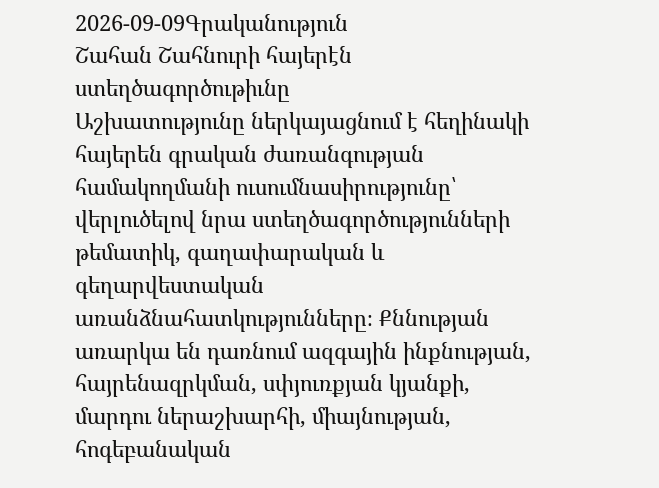2026-09-09Գրականություն
Շահան Շահնուրի հայերէն ստեղծագործութիւնը
Աշխատությունը ներկայացնում է հեղինակի հայերեն գրական ժառանգության համակողմանի ուսումնասիրությունը՝ վերլուծելով նրա ստեղծագործությունների թեմատիկ, գաղափարական և գեղարվեստական առանձնահատկությունները։ Քննության առարկա են դառնում ազգային ինքնության, հայրենազրկման, սփյուռքյան կյանքի, մարդու ներաշխարհի, միայնության, հոգեբանական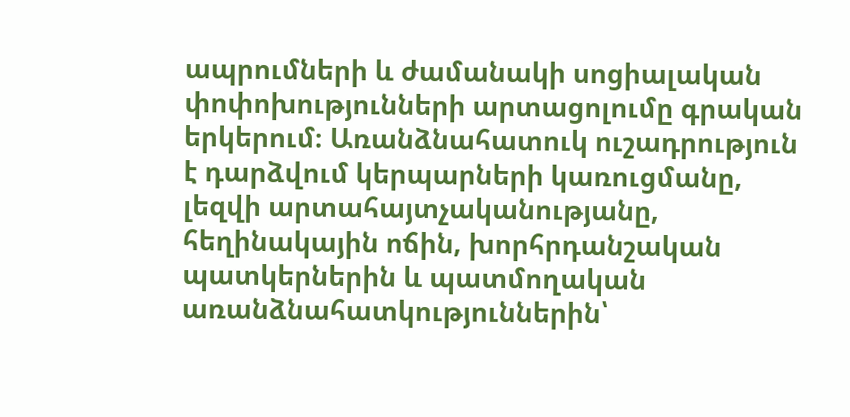ապրումների և ժամանակի սոցիալական փոփոխությունների արտացոլումը գրական երկերում։ Առանձնահատուկ ուշադրություն է դարձվում կերպարների կառուցմանը, լեզվի արտահայտչականությանը, հեղինակային ոճին, խորհրդանշական պատկերներին և պատմողական առանձնահատկություններին՝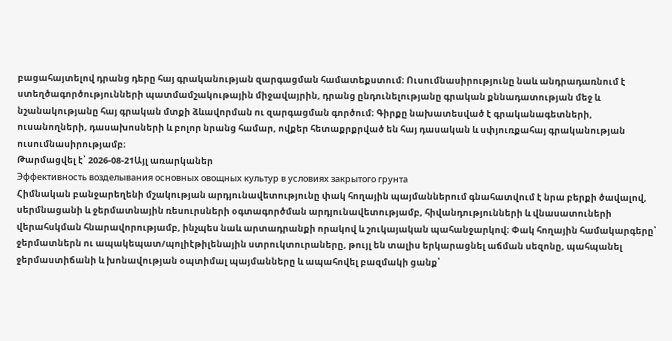բացահայտելով դրանց դերը հայ գրականության զարգացման համատեքստում։ Ուսումնասիրությունը նաև անդրադառնում է ստեղծագործությունների պատմամշակութային միջավայրին, դրանց ընդունելությանը գրական քննադատության մեջ և նշանակությանը հայ գրական մտքի ձևավորման ու զարգացման գործում։ Գիրքը նախատեսված է գրականագետների, ուսանողների, դասախոսների և բոլոր նրանց համար, ովքեր հետաքրքրված են հայ դասական և սփյուռքահայ գրականության ուսումնասիրությամբ։
Թարմացվել է՝ 2026-08-21Այլ առարկաներ
Эффективность возделывания основных овощных культур в условиях закрытого грунта
Հիմնական բանջարեղենի մշակության արդյունավետությունը փակ հողային պայմաններում գնահատվում է նրա բերքի ծավալով, սերմնացանի և ջերմատնային ռեսուրսների օգտագործման արդյունավետությամբ, հիվանդությունների և վնասատուների վերահսկման հնարավորությամբ, ինչպես նաև արտադրանքի որակով և շուկայական պահանջարկով։ Փակ հողային համակարգերը՝ ջերմատներն ու ապակեպատ/պոլիէթիլենային ստրուկտուրաները, թույլ են տալիս երկարացնել աճման սեզոնը, պահպանել ջերմաստիճանի և խոնավության օպտիմալ պայմանները և ապահովել բազմակի ցանք՝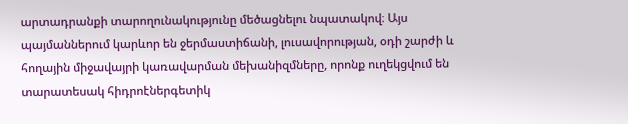արտադրանքի տարողունակությունը մեծացնելու նպատակով։ Այս պայմաններում կարևոր են ջերմաստիճանի, լուսավորության, օդի շարժի և հողային միջավայրի կառավարման մեխանիզմները, որոնք ուղեկցվում են տարատեսակ հիդրոէներգետիկ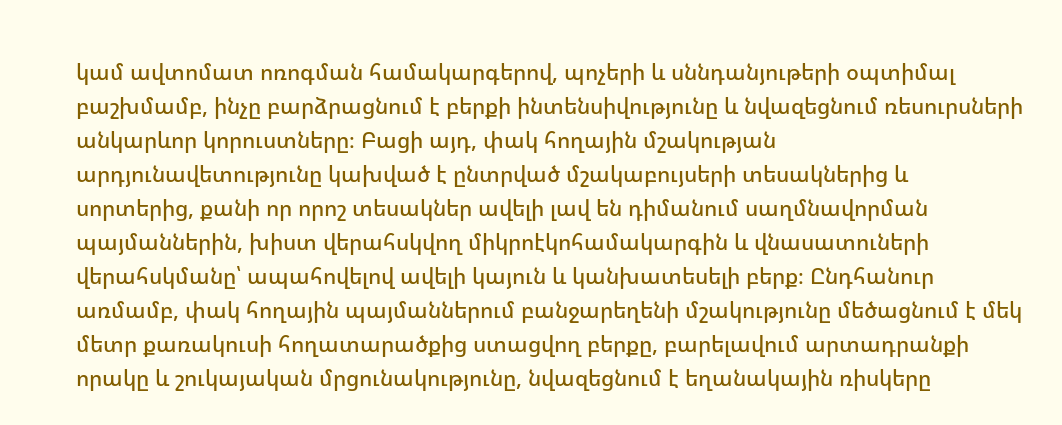կամ ավտոմատ ոռոգման համակարգերով, պոչերի և սննդանյութերի օպտիմալ բաշխմամբ, ինչը բարձրացնում է բերքի ինտենսիվությունը և նվազեցնում ռեսուրսների անկարևոր կորուստները։ Բացի այդ, փակ հողային մշակության արդյունավետությունը կախված է ընտրված մշակաբույսերի տեսակներից և սորտերից, քանի որ որոշ տեսակներ ավելի լավ են դիմանում սաղմնավորման պայմաններին, խիստ վերահսկվող միկրոէկոհամակարգին և վնասատուների վերահսկմանը՝ ապահովելով ավելի կայուն և կանխատեսելի բերք։ Ընդհանուր առմամբ, փակ հողային պայմաններում բանջարեղենի մշակությունը մեծացնում է մեկ մետր քառակուսի հողատարածքից ստացվող բերքը, բարելավում արտադրանքի որակը և շուկայական մրցունակությունը, նվազեցնում է եղանակային ռիսկերը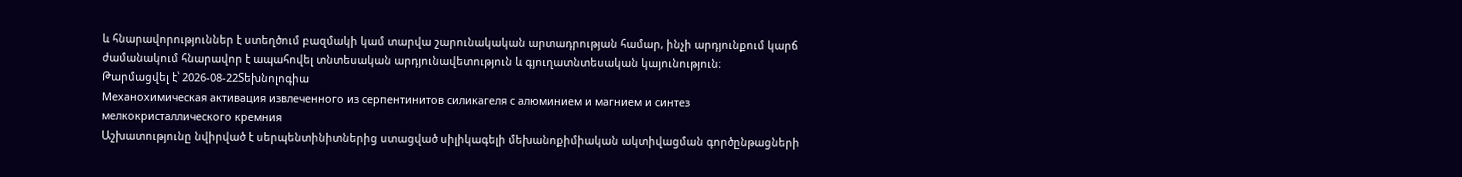և հնարավորություններ է ստեղծում բազմակի կամ տարվա շարունակական արտադրության համար, ինչի արդյունքում կարճ ժամանակում հնարավոր է ապահովել տնտեսական արդյունավետություն և գյուղատնտեսական կայունություն։
Թարմացվել է՝ 2026-08-22Տեխնոլոգիա
Механохимическая активация извлеченного из серпентинитов силикагеля с алюминием и магнием и синтез мелкокристаллического кремния
Աշխատությունը նվիրված է սերպենտինիտներից ստացված սիլիկագելի մեխանոքիմիական ակտիվացման գործընթացների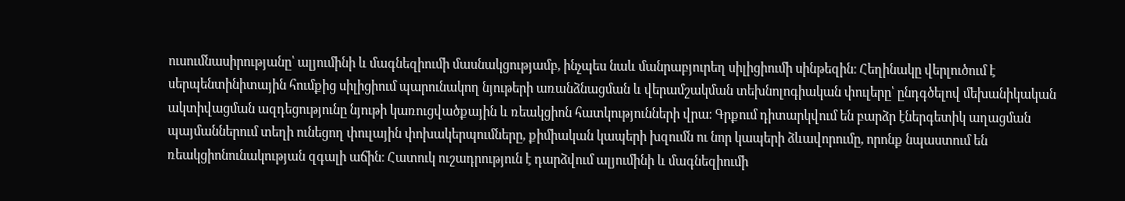ուսումնասիրությանը՝ ալյումինի և մագնեզիումի մասնակցությամբ, ինչպես նաև մանրաբյուրեղ սիլիցիումի սինթեզին։ Հեղինակը վերլուծում է սերպենտինիտային հումքից սիլիցիում պարունակող նյութերի առանձնացման և վերամշակման տեխնոլոգիական փուլերը՝ ընդգծելով մեխանիկական ակտիվացման ազդեցությունը նյութի կառուցվածքային և ռեակցիոն հատկությունների վրա։ Գրքում դիտարկվում են բարձր էներգետիկ աղացման պայմաններում տեղի ունեցող փուլային փոխակերպումները, քիմիական կապերի խզումն ու նոր կապերի ձևավորումը, որոնք նպաստում են ռեակցիոնունակության զգալի աճին։ Հատուկ ուշադրություն է դարձվում ալյումինի և մագնեզիումի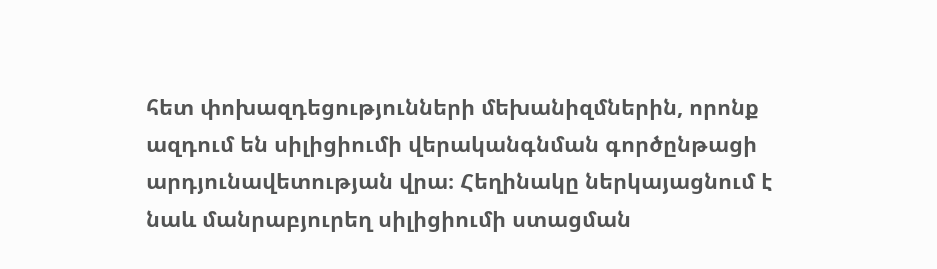հետ փոխազդեցությունների մեխանիզմներին, որոնք ազդում են սիլիցիումի վերականգնման գործընթացի արդյունավետության վրա։ Հեղինակը ներկայացնում է նաև մանրաբյուրեղ սիլիցիումի ստացման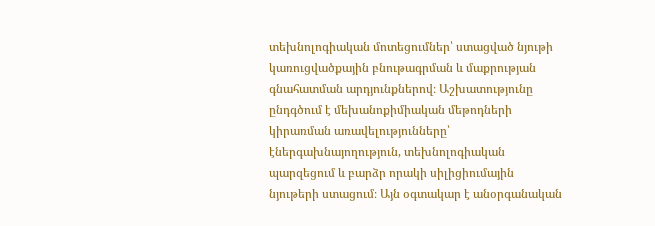տեխնոլոգիական մոտեցումներ՝ ստացված նյութի կառուցվածքային բնութագրման և մաքրության գնահատման արդյունքներով։ Աշխատությունը ընդգծում է մեխանոքիմիական մեթոդների կիրառման առավելությունները՝ էներգախնայողություն, տեխնոլոգիական պարզեցում և բարձր որակի սիլիցիումային նյութերի ստացում։ Այն օգտակար է անօրգանական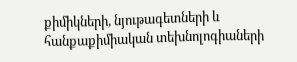քիմիկների, նյութագետների և հանքաքիմիական տեխնոլոգիաների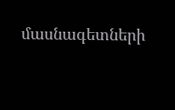մասնագետների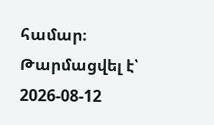համար։
Թարմացվել է՝ 2026-08-12